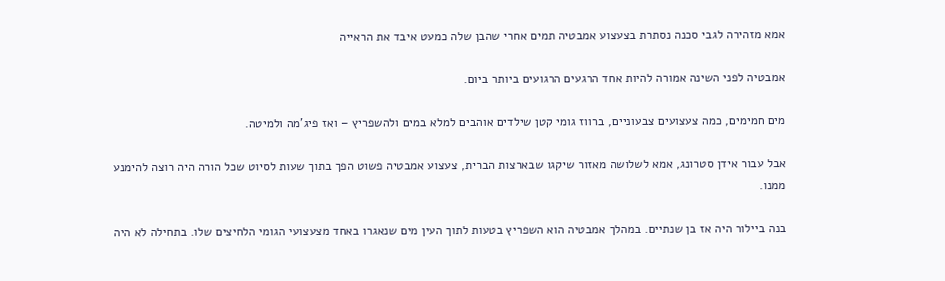אמא מזהירה לגבי סכנה נסתרת בצעצוע אמבטיה תמים אחרי שהבן שלה כמעט איבד את הראייה

אמבטיה לפני השינה אמורה להיות אחד הרגעים הרגועים ביותר ביום.

מים חמימים, כמה צעצועים צבעוניים, ברווז גומי קטן שילדים אוהבים למלא במים ולהשפריץ – ואז פיג'מה ולמיטה.

אבל עבור אידן סטרונג, אמא לשלושה מאזור שיקגו שבארצות הברית, צעצוע אמבטיה פשוט הפך בתוך שעות לסיוט שכל הורה היה רוצה להימנע ממנו.

בנה ביילור היה אז בן שנתיים. במהלך אמבטיה הוא השפריץ בטעות לתוך העין מים שנאגרו באחד מצעצועי הגומי הלחיצים שלו. בתחילה לא היה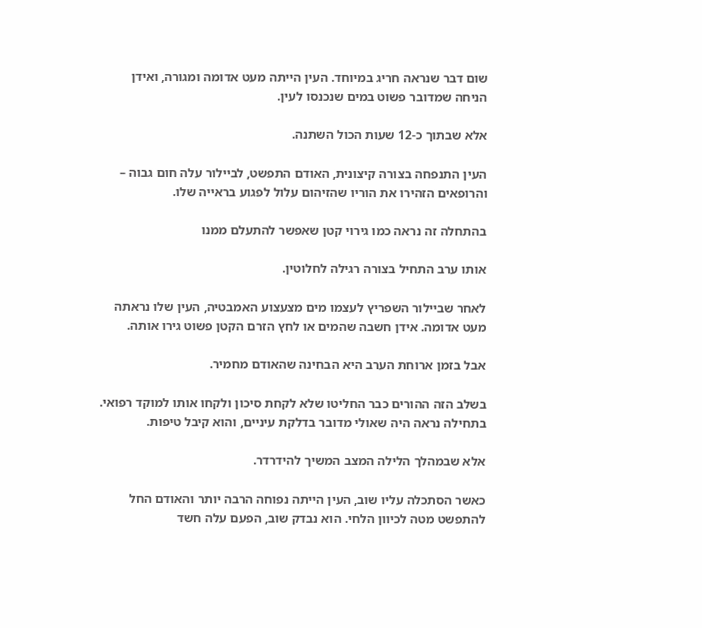שום דבר שנראה חריג במיוחד. העין הייתה מעט אדומה ומגורה, ואידן הניחה שמדובר פשוט במים שנכנסו לעין.

אלא שבתוך כ-12 שעות הכול השתנה.

העין התנפחה בצורה קיצונית, האודם התפשט, לביילור עלה חום גבוה – והרופאים הזהירו את הוריו שהזיהום עלול לפגוע בראייה שלו.

בהתחלה זה נראה כמו גירוי קטן שאפשר להתעלם ממנו

אותו ערב התחיל בצורה רגילה לחלוטין.

לאחר שביילור השפריץ לעצמו מים מצעצוע האמבטיה, העין שלו נראתה מעט אדומה. אידן חשבה שהמים או לחץ הזרם הקטן פשוט גירו אותה.

אבל בזמן ארוחת הערב היא הבחינה שהאודם מחמיר.

בשלב הזה ההורים כבר החליטו שלא לקחת סיכון ולקחו אותו למוקד רפואי. בתחילה נראה היה שאולי מדובר בדלקת עיניים, והוא קיבל טיפות.

אלא שבמהלך הלילה המצב המשיך להידרדר.

כאשר הסתכלה עליו שוב, העין הייתה נפוחה הרבה יותר והאודם החל להתפשט מטה לכיוון הלחי. הוא נבדק שוב, הפעם עלה חשד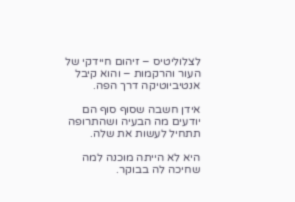לצלוליטיס – זיהום חיידקי של העור והרקמות – והוא קיבל אנטיביוטיקה דרך הפה.

אידן חשבה שסוף סוף הם יודעים מה הבעיה ושהתרופה תתחיל לעשות את שלה.

היא לא הייתה מוכנה למה שחיכה לה בבוקר.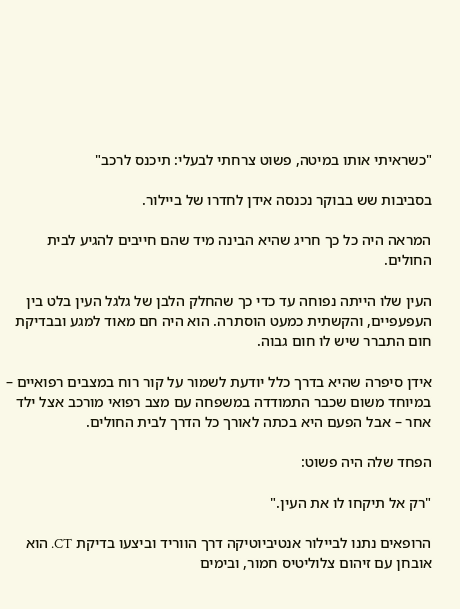"כשראיתי אותו במיטה, פשוט צרחתי לבעלי: תיכנס לרכב"

בסביבות שש בבוקר נכנסה אידן לחדרו של ביילור.

המראה היה כל כך חריג שהיא הבינה מיד שהם חייבים להגיע לבית החולים.

העין שלו הייתה נפוחה עד כדי כך שהחלק הלבן של גלגל העין בלט בין העפעפיים, והקשתית כמעט הוסתרה. הוא היה חם מאוד למגע ובבדיקת חום התברר שיש לו חום גבוה.

אידן סיפרה שהיא בדרך כלל יודעת לשמור על קור רוח במצבים רפואיים – במיוחד משום שכבר התמודדה במשפחה עם מצב רפואי מורכב אצל ילד אחר – אבל הפעם היא בכתה לאורך כל הדרך לבית החולים.

הפחד שלה היה פשוט:

"רק אל תיקחו לו את העין."

הרופאים נתנו לביילור אנטיביוטיקה דרך הווריד וביצעו בדיקת CT. הוא אובחן עם זיהום צלוליטיס חמור, ובימים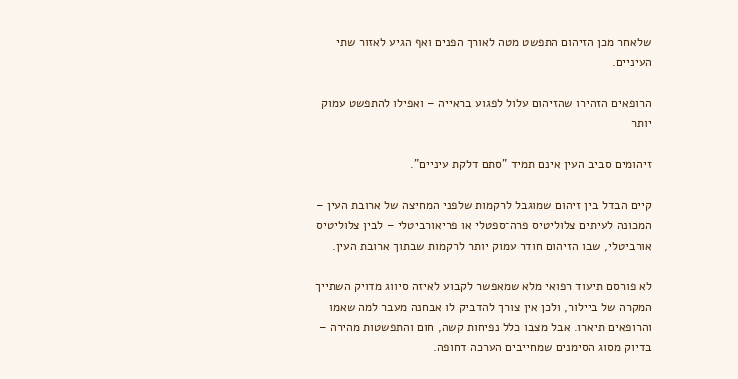שלאחר מכן הזיהום התפשט מטה לאורך הפנים ואף הגיע לאזור שתי העיניים.

הרופאים הזהירו שהזיהום עלול לפגוע בראייה – ואפילו להתפשט עמוק יותר

זיהומים סביב העין אינם תמיד "סתם דלקת עיניים".

קיים הבדל בין זיהום שמוגבל לרקמות שלפני המחיצה של ארובת העין – המכונה לעיתים צלוליטיס פרה־ספטלי או פריאורביטלי – לבין צלוליטיס אורביטלי, שבו הזיהום חודר עמוק יותר לרקמות שבתוך ארובת העין.

לא פורסם תיעוד רפואי מלא שמאפשר לקבוע לאיזה סיווג מדויק השתייך המקרה של ביילור, ולכן אין צורך להדביק לו אבחנה מעבר למה שאמו והרופאים תיארו. אבל מצבו כלל נפיחות קשה, חום והתפשטות מהירה – בדיוק מסוג הסימנים שמחייבים הערכה דחופה.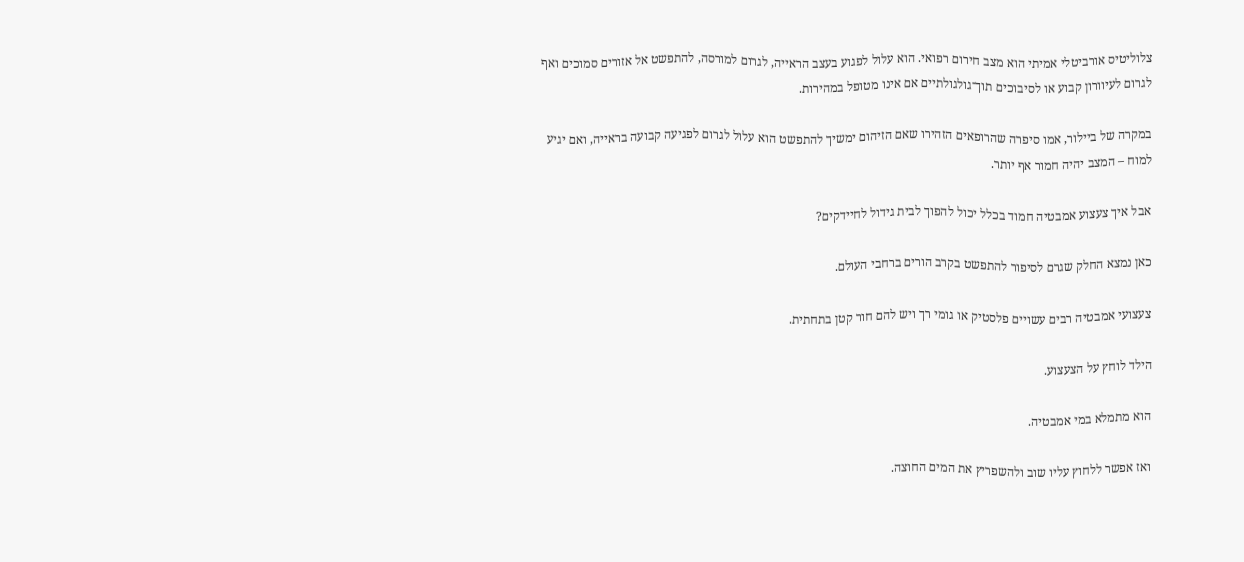צלוליטיס אורביטלי אמיתי הוא מצב חירום רפואי. הוא עלול לפגוע בעצב הראייה, לגרום למורסה, להתפשט אל אזורים סמוכים ואף לגרום לעיוורון קבוע או לסיבוכים תוך־גולגולתיים אם אינו מטופל במהירות.

במקרה של ביילור, אמו סיפרה שהרופאים הזהירו שאם הזיהום ימשיך להתפשט הוא עלול לגרום לפגיעה קבועה בראייה, ואם יגיע למוח – המצב יהיה חמור אף יותר.

אבל איך צעצוע אמבטיה חמוד בכלל יכול להפוך לבית גידול לחיידקים?

כאן נמצא החלק שגרם לסיפור להתפשט בקרב הורים ברחבי העולם.

צעצועי אמבטיה רבים עשויים פלסטיק או גומי רך ויש להם חור קטן בתחתית.

הילד לוחץ על הצעצוע.

הוא מתמלא במי אמבטיה.

ואז אפשר ללחוץ עליו שוב ולהשפריץ את המים החוצה.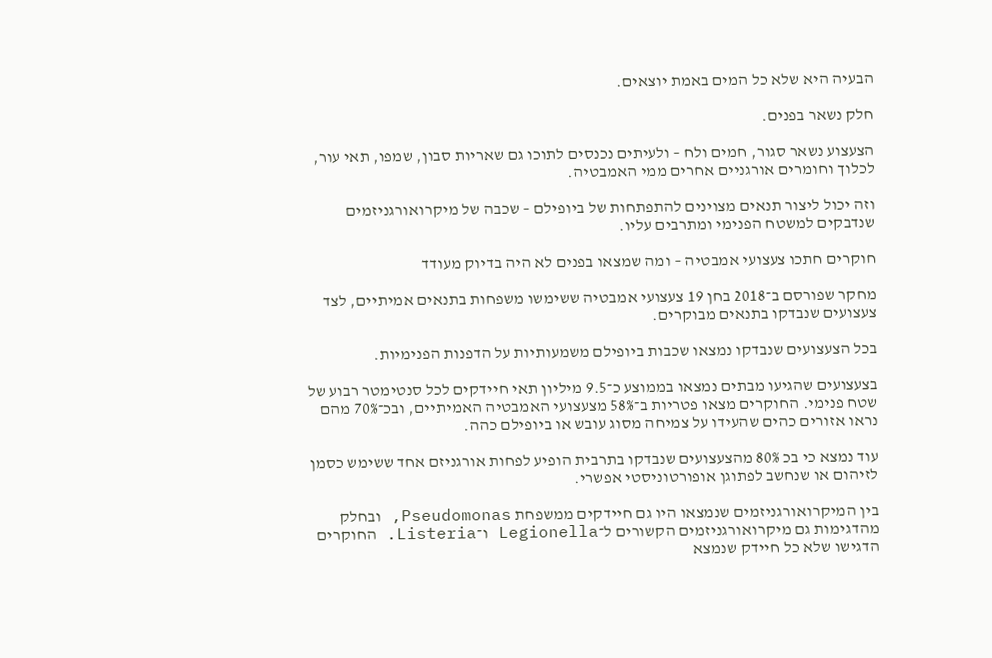הבעיה היא שלא כל המים באמת יוצאים.

חלק נשאר בפנים.

הצעצוע נשאר סגור, חמים ולח – ולעיתים נכנסים לתוכו גם שאריות סבון, שמפו, תאי עור, לכלוך וחומרים אורגניים אחרים ממי האמבטיה.

וזה יכול ליצור תנאים מצוינים להתפתחות של ביופילם – שכבה של מיקרואורגניזמים שנדבקים למשטח הפנימי ומתרבים עליו.

חוקרים חתכו צעצועי אמבטיה – ומה שמצאו בפנים לא היה בדיוק מעודד

מחקר שפורסם ב־2018 בחן 19 צעצועי אמבטיה ששימשו משפחות בתנאים אמיתיים, לצד צעצועים שנבדקו בתנאים מבוקרים.

בכל הצעצועים שנבדקו נמצאו שכבות ביופילם משמעותיות על הדפנות הפנימיות.

בצעצועים שהגיעו מבתים נמצאו בממוצע כ־9.5 מיליון תאי חיידקים לכל סנטימטר רבוע של שטח פנימי. החוקרים מצאו פטריות ב־58% מצעצועי האמבטיה האמיתיים, ובכ־70% מהם נראו אזורים כהים שהעידו על צמיחה מסוג עובש או ביופילם כהה.

עוד נמצא כי בכ 80% מהצעצועים שנבדקו בתרבית הופיע לפחות אורגניזם אחד ששימש כסמן לזיהום או שנחשב לפתוגן אופורטוניסטי אפשרי.

בין המיקרואורגניזמים שנמצאו היו גם חיידקים ממשפחת Pseudomonas, ובחלק מהדגימות גם מיקרואורגניזמים הקשורים ל־Legionella ו־Listeria. החוקרים הדגישו שלא כל חיידק שנמצא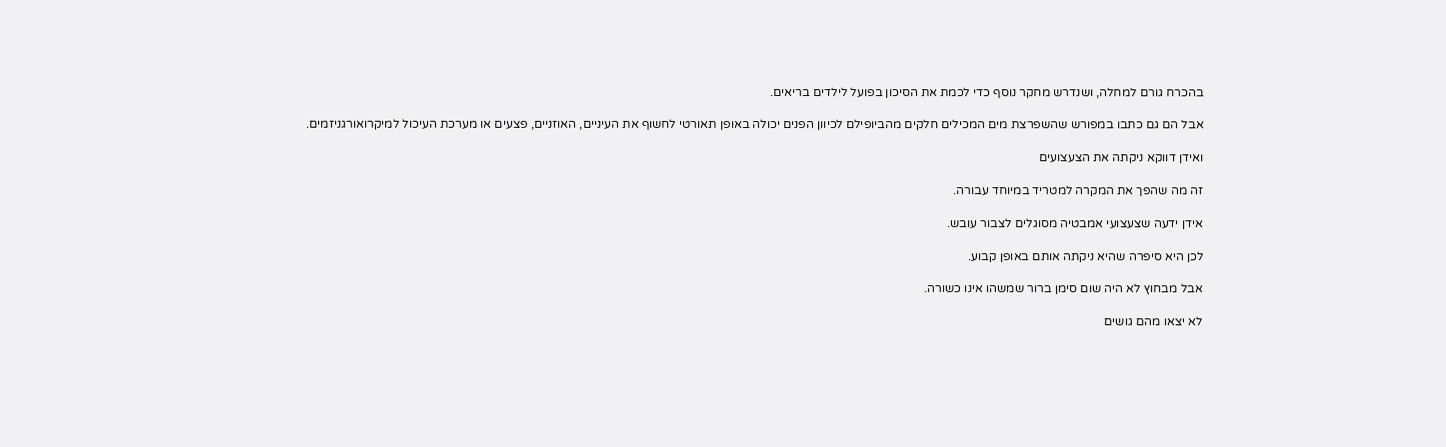בהכרח גורם למחלה, ושנדרש מחקר נוסף כדי לכמת את הסיכון בפועל לילדים בריאים.

אבל הם גם כתבו במפורש שהשפרצת מים המכילים חלקים מהביופילם לכיוון הפנים יכולה באופן תאורטי לחשוף את העיניים, האוזניים, פצעים או מערכת העיכול למיקרואורגניזמים.

ואידן דווקא ניקתה את הצעצועים

זה מה שהפך את המקרה למטריד במיוחד עבורה.

אידן ידעה שצעצועי אמבטיה מסוגלים לצבור עובש.

לכן היא סיפרה שהיא ניקתה אותם באופן קבוע.

אבל מבחוץ לא היה שום סימן ברור שמשהו אינו כשורה.

לא יצאו מהם גושים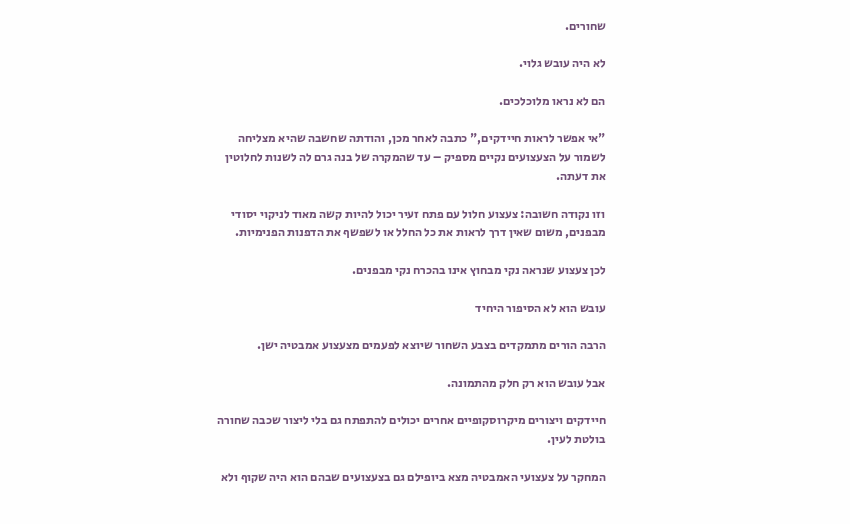שחורים.

לא היה עובש גלוי.

הם לא נראו מלוכלכים.

"אי אפשר לראות חיידקים," כתבה לאחר מכן, והודתה שחשבה שהיא מצליחה לשמור על הצעצועים נקיים מספיק – עד שהמקרה של בנה גרם לה לשנות לחלוטין את דעתה.

וזו נקודה חשובה: צעצוע חלול עם פתח זעיר יכול להיות קשה מאוד לניקוי יסודי מבפנים, משום שאין דרך לראות את כל החלל או לשפשף את הדפנות הפנימיות.

לכן צעצוע שנראה נקי מבחוץ אינו בהכרח נקי מבפנים.

עובש הוא לא הסיפור היחיד

הרבה הורים מתמקדים בצבע השחור שיוצא לפעמים מצעצוע אמבטיה ישן.

אבל עובש הוא רק חלק מהתמונה.

חיידקים ויצורים מיקרוסקופיים אחרים יכולים להתפתח גם בלי ליצור שכבה שחורה בולטת לעין.

המחקר על צעצועי האמבטיה מצא ביופילם גם בצעצועים שבהם הוא היה שקוף ולא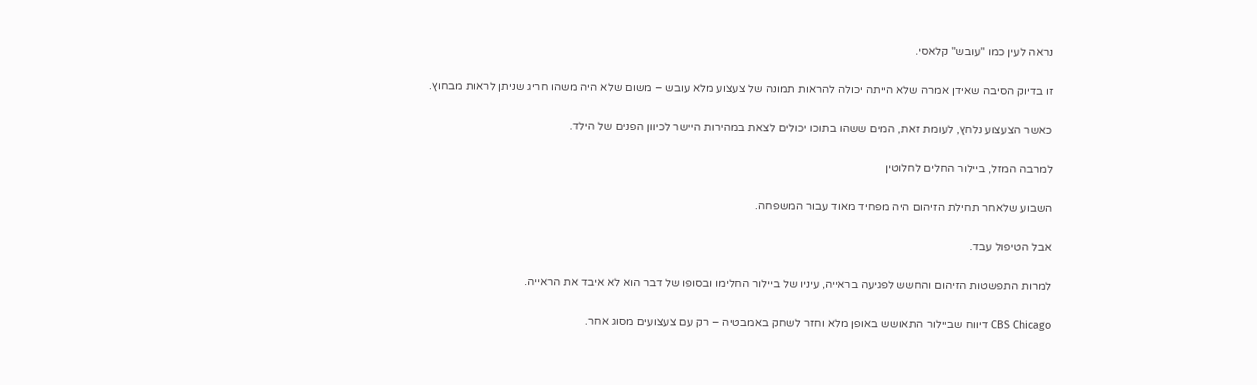נראה לעין כמו "עובש" קלאסי.

זו בדיוק הסיבה שאידן אמרה שלא הייתה יכולה להראות תמונה של צעצוע מלא עובש – משום שלא היה משהו חריג שניתן לראות מבחוץ.

כאשר הצעצוע נלחץ, לעומת זאת, המים ששהו בתוכו יכולים לצאת במהירות היישר לכיוון הפנים של הילד.

למרבה המזל, ביילור החלים לחלוטין

השבוע שלאחר תחילת הזיהום היה מפחיד מאוד עבור המשפחה.

אבל הטיפול עבד.

למרות התפשטות הזיהום והחשש לפגיעה בראייה, עיניו של ביילור החלימו ובסופו של דבר הוא לא איבד את הראייה.

CBS Chicago דיווח שביילור התאושש באופן מלא וחזר לשחק באמבטיה – רק עם צעצועים מסוג אחר.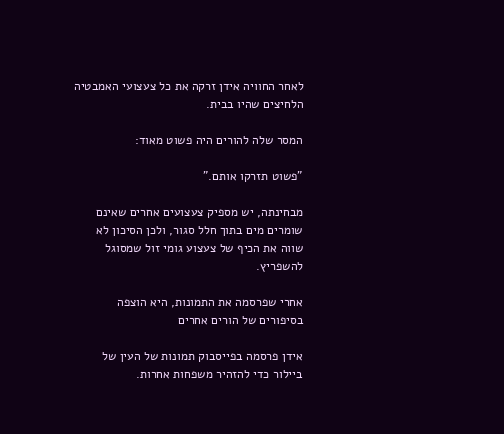לאחר החוויה אידן זרקה את כל צעצועי האמבטיה הלחיצים שהיו בבית.

המסר שלה להורים היה פשוט מאוד:

"פשוט תזרקו אותם."

מבחינתה, יש מספיק צעצועים אחרים שאינם שומרים מים בתוך חלל סגור, ולכן הסיכון לא שווה את הכיף של צעצוע גומי זול שמסוגל להשפריץ.

אחרי שפרסמה את התמונות, היא הוצפה בסיפורים של הורים אחרים

אידן פרסמה בפייסבוק תמונות של העין של ביילור כדי להזהיר משפחות אחרות.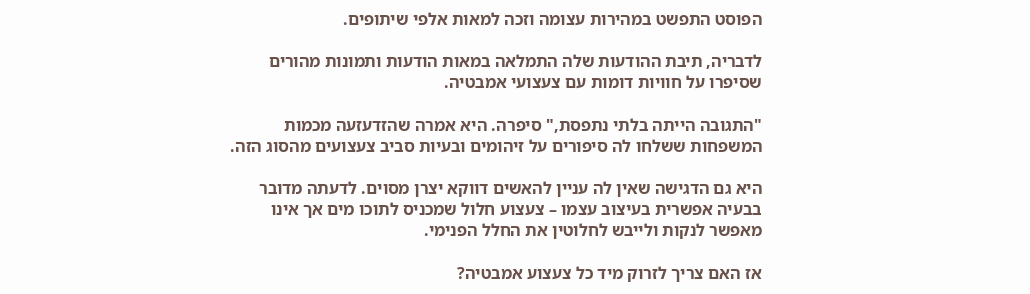הפוסט התפשט במהירות עצומה וזכה למאות אלפי שיתופים.

לדבריה, תיבת ההודעות שלה התמלאה במאות הודעות ותמונות מהורים שסיפרו על חוויות דומות עם צעצועי אמבטיה.

"התגובה הייתה בלתי נתפסת," סיפרה. היא אמרה שהזדעזעה מכמות המשפחות ששלחו לה סיפורים על זיהומים ובעיות סביב צעצועים מהסוג הזה.

היא גם הדגישה שאין לה עניין להאשים דווקא יצרן מסוים. לדעתה מדובר בבעיה אפשרית בעיצוב עצמו – צעצוע חלול שמכניס לתוכו מים אך אינו מאפשר לנקות ולייבש לחלוטין את החלל הפנימי.

אז האם צריך לזרוק מיד כל צעצוע אמבטיה?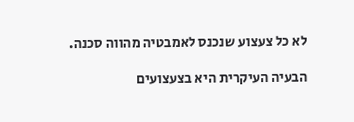לא כל צעצוע שנכנס לאמבטיה מהווה סכנה.

הבעיה העיקרית היא בצעצועים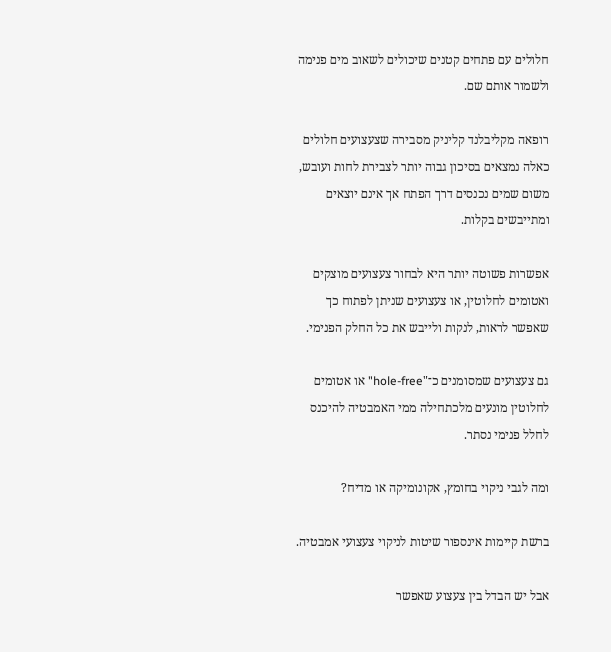חלולים עם פתחים קטנים שיכולים לשאוב מים פנימה ולשמור אותם שם.

רופאה מקליבלנד קליניק מסבירה שצעצועים חלולים כאלה נמצאים בסיכון גבוה יותר לצבירת לחות ועובש, משום שמים נכנסים דרך הפתח אך אינם יוצאים ומתייבשים בקלות.

אפשרות פשוטה יותר היא לבחור צעצועים מוצקים ואטומים לחלוטין, או צעצועים שניתן לפתוח כך שאפשר לראות, לנקות ולייבש את כל החלק הפנימי.

גם צעצועים שמסומנים כ־"hole-free" או אטומים לחלוטין מונעים מלכתחילה ממי האמבטיה להיכנס לחלל פנימי נסתר.

ומה לגבי ניקוי בחומץ, אקונומיקה או מדיח?

ברשת קיימות אינספור שיטות לניקוי צעצועי אמבטיה.

אבל יש הבדל בין צעצוע שאפשר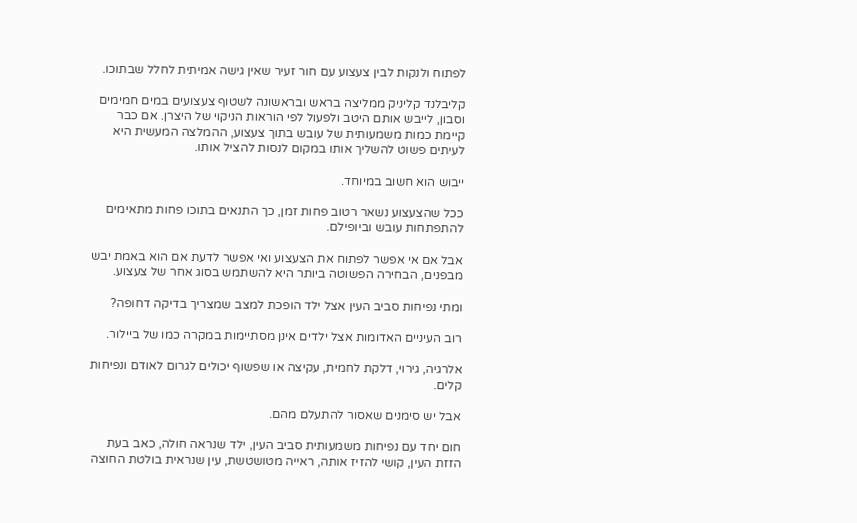לפתוח ולנקות לבין צעצוע עם חור זעיר שאין גישה אמיתית לחלל שבתוכו.

קליבלנד קליניק ממליצה בראש ובראשונה לשטוף צעצועים במים חמימים וסבון, לייבש אותם היטב ולפעול לפי הוראות הניקוי של היצרן. אם כבר קיימת כמות משמעותית של עובש בתוך צעצוע, ההמלצה המעשית היא לעיתים פשוט להשליך אותו במקום לנסות להציל אותו.

ייבוש הוא חשוב במיוחד.

ככל שהצעצוע נשאר רטוב פחות זמן, כך התנאים בתוכו פחות מתאימים להתפתחות עובש וביופילם.

אבל אם אי אפשר לפתוח את הצעצוע ואי אפשר לדעת אם הוא באמת יבש מבפנים, הבחירה הפשוטה ביותר היא להשתמש בסוג אחר של צעצוע.

ומתי נפיחות סביב העין אצל ילד הופכת למצב שמצריך בדיקה דחופה?

רוב העיניים האדומות אצל ילדים אינן מסתיימות במקרה כמו של ביילור.

אלרגיה, גירוי, דלקת לחמית, עקיצה או שפשוף יכולים לגרום לאודם ונפיחות קלים.

אבל יש סימנים שאסור להתעלם מהם.

חום יחד עם נפיחות משמעותית סביב העין, ילד שנראה חולה, כאב בעת הזזת העין, קושי להזיז אותה, ראייה מטושטשת, עין שנראית בולטת החוצה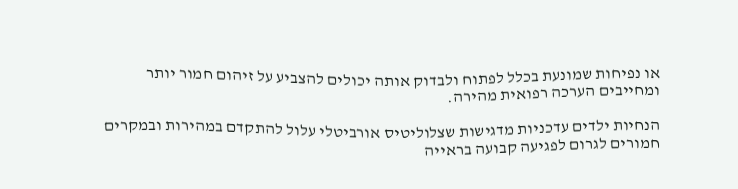או נפיחות שמונעת בכלל לפתוח ולבדוק אותה יכולים להצביע על זיהום חמור יותר ומחייבים הערכה רפואית מהירה.

הנחיות ילדים עדכניות מדגישות שצלוליטיס אורביטלי עלול להתקדם במהירות ובמקרים חמורים לגרום לפגיעה קבועה בראייה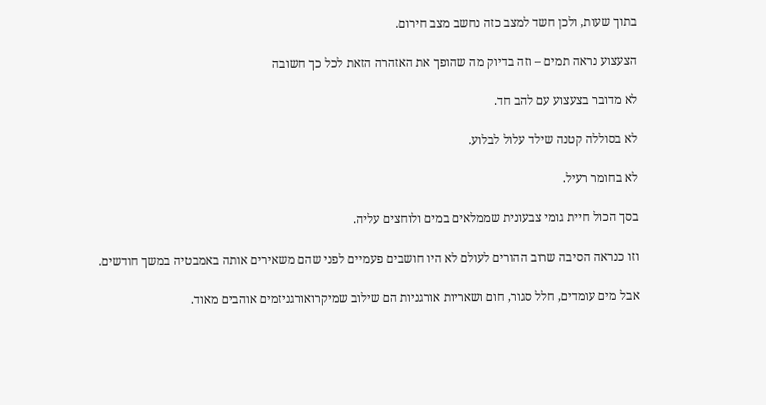בתוך שעות, ולכן חשד למצב כזה נחשב מצב חירום.

הצעצוע נראה תמים – וזה בדיוק מה שהופך את האזהרה הזאת לכל כך חשובה

לא מדובר בצעצוע עם להב חד.

לא בסוללה קטנה שילד עלול לבלוע.

לא בחומר רעיל.

בסך הכול חיית גומי צבעונית שממלאים במים ולוחצים עליה.

וזו כנראה הסיבה שרוב ההורים לעולם לא היו חושבים פעמיים לפני שהם משאירים אותה באמבטיה במשך חודשים.

אבל מים עומדים, חלל סגור, חום ושאריות אורגניות הם שילוב שמיקרואורגניזמים אוהבים מאוד.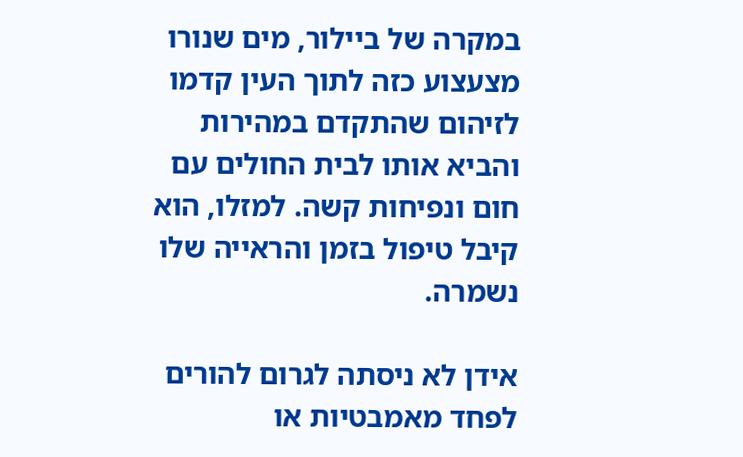במקרה של ביילור, מים שנורו מצעצוע כזה לתוך העין קדמו לזיהום שהתקדם במהירות והביא אותו לבית החולים עם חום ונפיחות קשה. למזלו, הוא קיבל טיפול בזמן והראייה שלו נשמרה.

אידן לא ניסתה לגרום להורים לפחד מאמבטיות או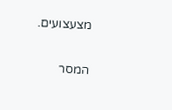מצעצועים.

המסר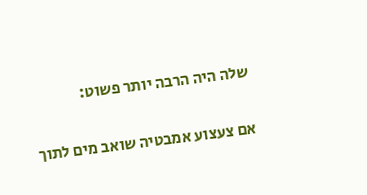שלה היה הרבה יותר פשוט:

אם צעצוע אמבטיה שואב מים לתוך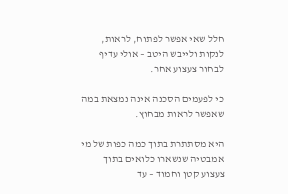חלל שאי אפשר לפתוח, לראות, לנקות ולייבש היטב – אולי עדיף לבחור צעצוע אחר.

כי לפעמים הסכנה אינה נמצאת במה שאפשר לראות מבחוץ.

היא מסתתרת בתוך כמה כפות של מי אמבטיה שנשארו כלואים בתוך צעצוע קטן וחמוד – עד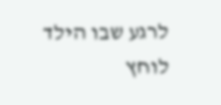לרגע שבו הילד לוחץ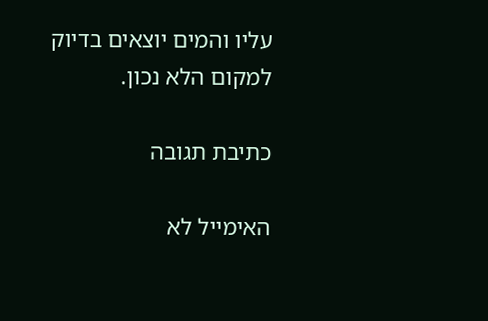עליו והמים יוצאים בדיוק למקום הלא נכון.

כתיבת תגובה

האימייל לא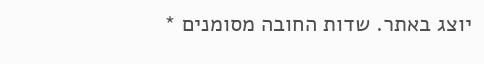יוצג באתר. שדות החובה מסומנים *